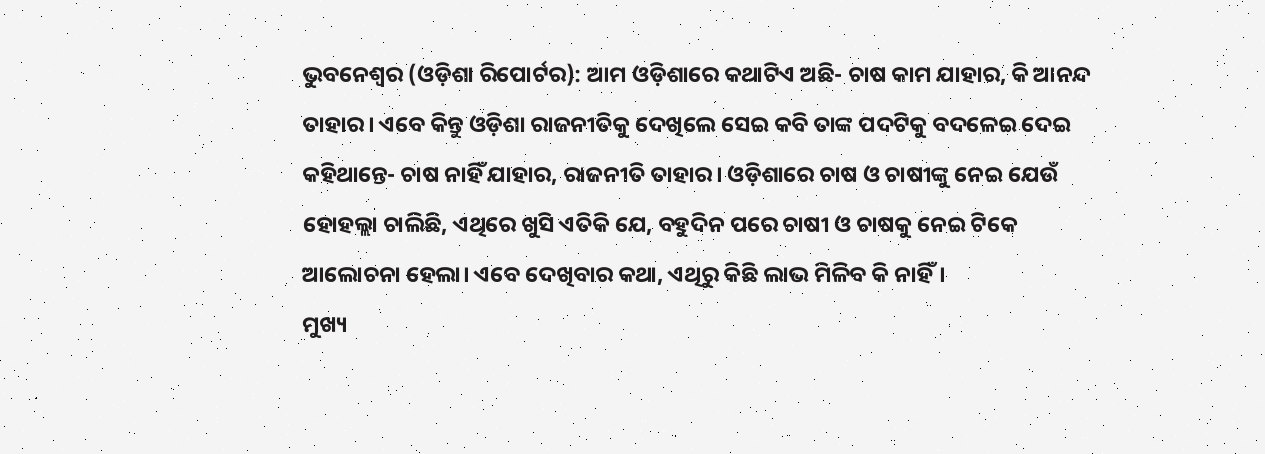ଭୁବନେଶ୍ୱର (ଓଡ଼ିଶା ରିପୋର୍ଟର): ଆମ ଓଡ଼ିଶାରେ କଥାଟିଏ ଅଛି- ଚାଷ କାମ ଯାହାର, କି ଆନନ୍ଦ ତାହାର। ଏବେ କିନ୍ତୁ ଓଡ଼ିଶା ରାଜନୀତିକୁ ଦେଖିଲେ ସେଇ କବି ତାଙ୍କ ପଦଟିକୁ ବଦଳେଇ ଦେଇ କହିଥାନ୍ତେ- ଚାଷ ନାହିଁ ଯାହାର, ରାଜନୀତି ତାହାର। ଓଡ଼ିଶାରେ ଚାଷ ଓ ଚାଷୀଙ୍କୁ ନେଇ ଯେଉଁ ହୋହଲ୍ଲା ଚାଲିଛି, ଏଥିରେ ଖୁସି ଏତିକି ଯେ, ବହୁଦିନ ପରେ ଚାଷୀ ଓ ଚାଷକୁ ନେଇ ଟିକେ ଆଲୋଚନା ହେଲା। ଏବେ ଦେଖିବାର କଥା, ଏଥିରୁ କିଛି ଲାଭ ମିଳିବ କି ନାହିଁ।
ମୁଖ୍ୟ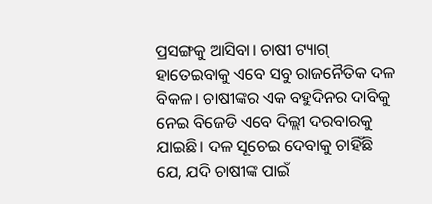ପ୍ରସଙ୍ଗକୁ ଆସିବା। ଚାଷୀ ଟ୍ୟାଗ୍ ହାତେଇବାକୁ ଏବେ ସବୁ ରାଜନୈତିକ ଦଳ ବିକଳ। ଚାଷୀଙ୍କର ଏକ ବହୁଦିନର ଦାବିକୁ ନେଇ ବିଜେଡି ଏବେ ଦିଲ୍ଲୀ ଦରବାରକୁ ଯାଇଛି। ଦଳ ସୂଚେଇ ଦେବାକୁ ଚାହିଁଛି ଯେ, ଯଦି ଚାଷୀଙ୍କ ପାଇଁ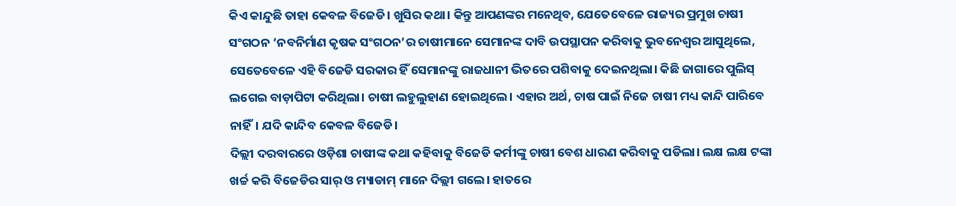କିଏ କାନ୍ଦୁଛି ତାହା କେବଳ ବିଜେଡି। ଖୁସିର କଥା। କିନ୍ତୁ ଆପଣଙ୍କର ମନେଥିବ, ଯେତେବେଳେ ରାଜ୍ୟର ପ୍ରମୁଖ ଚାଷୀ ସଂଗଠନ ‘ନବନିର୍ମାଣ କୃଷକ ସଂଗଠନ’ର ଚାଷୀମାନେ ସେମାନଙ୍କ ଦାବି ଉପସ୍ଥାପନ କରିବାକୁ ଭୁବନେଶ୍ୱର ଆସୁଥିଲେ, ସେତେବେଳେ ଏହି ବିଜେଡି ସରକାର ହିଁ ସେମାନଙ୍କୁ ରାଜଧାନୀ ଭିତରେ ପଶିବାକୁ ଦେଇନଥିଲା। କିଛି ଜାଗାରେ ପୁଲିସ୍ ଲଗେଇ ବାଡ଼ାପିଟା କରିଥିଲା। ଚାଷୀ ଲହୁଲୁହାଣ ହୋଇଥିଲେ। ଏହାର ଅର୍ଥ, ଚାଷ ପାଇଁ ନିଜେ ଚାଷୀ ମଧ୍ୟ କାନ୍ଦି ପାରିବେ ନାହିଁ। ଯଦି କାନ୍ଦିବ କେବଳ ବିଜେଡି।
ଦିଲ୍ଲୀ ଦରବାରରେ ଓଡ଼ିଶା ଚାଷୀଙ୍କ କଥା କହିବାକୁ ବିଜେଡି କର୍ମୀଙ୍କୁ ଚାଷୀ ବେଶ ଧାରଣ କରିବାକୁ ପଡିଲା। ଲକ୍ଷ ଲକ୍ଷ ଟଙ୍କା ଖର୍ଚ୍ଚ କରି ବିଜେଡିର ସାର୍ ଓ ମ୍ୟାଡାମ୍ ମାନେ ଦିଲ୍ଲୀ ଗଲେ। ହାତରେ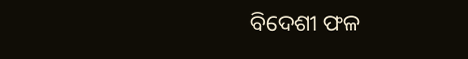ବିଦେଶୀ ଫଳ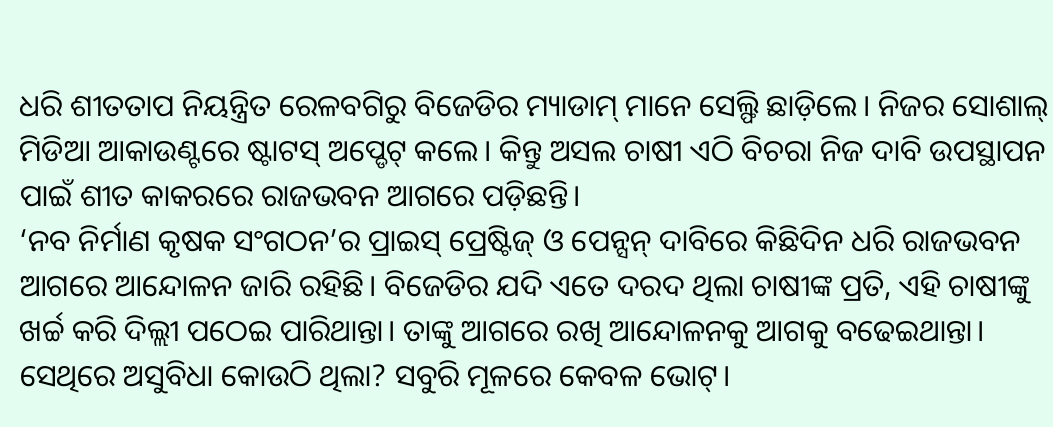ଧରି ଶୀତତାପ ନିୟନ୍ତ୍ରିତ ରେଳବଗିରୁ ବିଜେଡିର ମ୍ୟାଡାମ୍ ମାନେ ସେଲ୍ଫି ଛାଡ଼ିଲେ। ନିଜର ସୋଶାଲ୍ ମିଡିଆ ଆକାଉଣ୍ଟରେ ଷ୍ଟାଟସ୍ ଅପ୍ଡେଟ୍ କଲେ। କିନ୍ତୁ ଅସଲ ଚାଷୀ ଏଠି ବିଚରା ନିଜ ଦାବି ଉପସ୍ଥାପନ ପାଇଁ ଶୀତ କାକରରେ ରାଜଭବନ ଆଗରେ ପଡ଼ିଛନ୍ତି।
‘ନବ ନିର୍ମାଣ କୃଷକ ସଂଗଠନ’ର ପ୍ରାଇସ୍ ପ୍ରେଷ୍ଟିଜ୍ ଓ ପେନ୍ସନ୍ ଦାବିରେ କିଛିଦିନ ଧରି ରାଜଭବନ ଆଗରେ ଆନ୍ଦୋଳନ ଜାରି ରହିଛି। ବିଜେଡିର ଯଦି ଏତେ ଦରଦ ଥିଲା ଚାଷୀଙ୍କ ପ୍ରତି, ଏହି ଚାଷୀଙ୍କୁ ଖର୍ଚ୍ଚ କରି ଦିଲ୍ଲୀ ପଠେଇ ପାରିଥାନ୍ତା। ତାଙ୍କୁ ଆଗରେ ରଖି ଆନ୍ଦୋଳନକୁ ଆଗକୁ ବଢେଇଥାନ୍ତା। ସେଥିରେ ଅସୁବିଧା କୋଉଠି ଥିଲା? ସବୁରି ମୂଳରେ କେବଳ ଭୋଟ୍।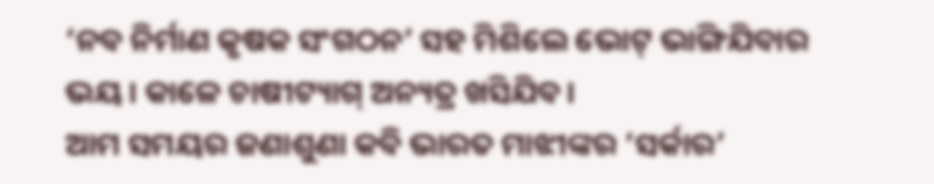‘ନବ ନିର୍ମାଣ କୃଷକ ସଂଗଠନ’ ସହ ମିଶିଲେ ଭୋଟ୍ ଭାଙ୍ଗିଯିବାର ଭୟ। କାଳେ ଚାଷୀଟ୍ୟାଗ୍ ଅନ୍ୟତ୍ର ଖସିଯିବ।
ଆମ ସମୟର ଜଣାଶୁଣା କବି ଭାରତ ମାଝୀଙ୍କର ‘ସର୍କାର’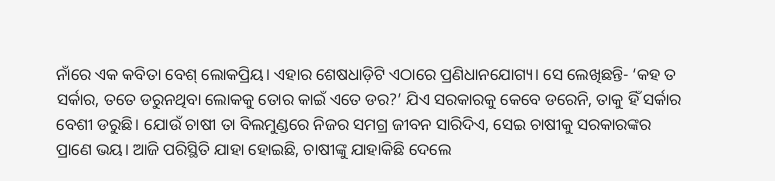ନାଁରେ ଏକ କବିତା ବେଶ୍ ଲୋକପ୍ରିୟ। ଏହାର ଶେଷଧାଡ଼ିଟି ଏଠାରେ ପ୍ରଣିଧାନଯୋଗ୍ୟ। ସେ ଲେଖିଛନ୍ତି- ‘କହ ତ ସର୍କାର, ତତେ ଡରୁନଥିବା ଲୋକକୁ ତୋର କାଇଁ ଏତେ ଡର?’ ଯିଏ ସରକାରକୁ କେବେ ଡରେନି, ତାକୁ ହିଁ ସର୍କାର ବେଶୀ ଡରୁଛି। ଯୋଉଁ ଚାଷୀ ତା ବିଲମୁଣ୍ଡରେ ନିଜର ସମଗ୍ର ଜୀବନ ସାରିଦିଏ, ସେଇ ଚାଷୀକୁ ସରକାରଙ୍କର ପ୍ରାଣେ ଭୟ। ଆଜି ପରିସ୍ଥିତି ଯାହା ହୋଇଛି, ଚାଷୀଙ୍କୁ ଯାହାକିଛି ଦେଲେ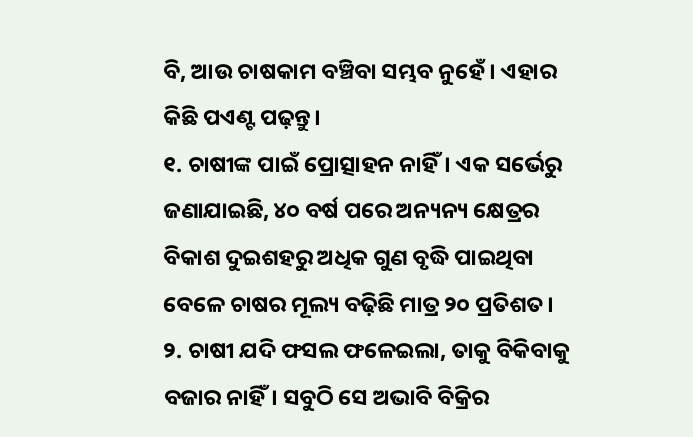ବି, ଆଉ ଚାଷକାମ ବଞ୍ଚିବା ସମ୍ଭବ ନୁହେଁ। ଏହାର କିଛି ପଏଣ୍ଟ ପଢ଼ନ୍ତୁ।
୧. ଚାଷୀଙ୍କ ପାଇଁ ପ୍ରୋତ୍ସାହନ ନାହିଁ। ଏକ ସର୍ଭେରୁ ଜଣାଯାଇଛି, ୪୦ ବର୍ଷ ପରେ ଅନ୍ୟନ୍ୟ କ୍ଷେତ୍ରର ବିକାଶ ଦୁଇଶହରୁ ଅଧିକ ଗୁଣ ବୃଦ୍ଧି ପାଇଥିବା ବେଳେ ଚାଷର ମୂଲ୍ୟ ବଢ଼ିଛି ମାତ୍ର ୨୦ ପ୍ରତିଶତ।
୨. ଚାଷୀ ଯଦି ଫସଲ ଫଳେଇଲା, ତାକୁ ବିକିବାକୁ ବଜାର ନାହିଁ। ସବୁଠି ସେ ଅଭାବି ବିକ୍ରିର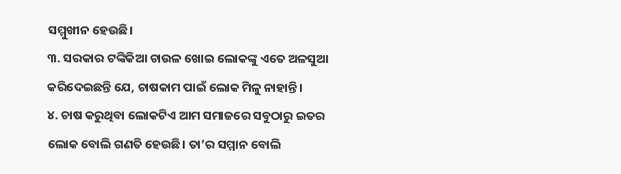ସମ୍ମୁଖୀନ ହେଉଛି।
୩. ସରକାର ଟଙ୍କିକିଆ ଚାଉଳ ଖୋଇ ଲୋକଙ୍କୁ ଏତେ ଅଳସୁଆ କରିଦେଇଛନ୍ତି ଯେ, ଚାଷକାମ ପାଇଁ ଲୋକ ମିଳୁ ନାହାନ୍ତି।
୪. ଚାଷ କରୁଥିବା ଲୋକଟିଏ ଆମ ସମାଜରେ ସବୁଠାରୁ ଇତର ଲୋକ ବୋଲି ଗଣତି ହେଉଛି। ତା’ର ସମ୍ମାନ ବୋଲି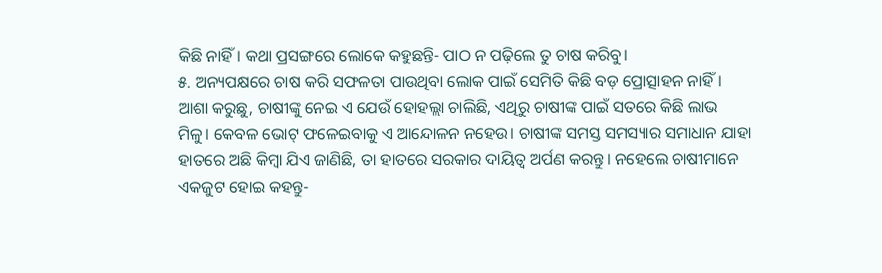କିଛି ନାହିଁ। କଥା ପ୍ରସଙ୍ଗରେ ଲୋକେ କହୁଛନ୍ତି- ପାଠ ନ ପଢ଼ିଲେ ତୁ ଚାଷ କରିବୁ।
୫. ଅନ୍ୟପକ୍ଷରେ ଚାଷ କରି ସଫଳତା ପାଉଥିବା ଲୋକ ପାଇଁ ସେମିତି କିଛି ବଡ଼ ପ୍ରୋତ୍ସାହନ ନାହିଁ।
ଆଶା କରୁଛୁ, ଚାଷୀଙ୍କୁ ନେଇ ଏ ଯେଉଁ ହୋହଲ୍ଲା ଚାଲିଛି, ଏଥିରୁ ଚାଷୀଙ୍କ ପାଇଁ ସତରେ କିଛି ଲାଭ ମିଳୁ। କେବଳ ଭୋଟ୍ ଫଳେଇବାକୁ ଏ ଆନ୍ଦୋଳନ ନହେଉ। ଚାଷୀଙ୍କ ସମସ୍ତ ସମସ୍ୟାର ସମାଧାନ ଯାହା ହାତରେ ଅଛି କିମ୍ବା ଯିଏ ଜାଣିଛି, ତା ହାତରେ ସରକାର ଦାୟିତ୍ୱ ଅର୍ପଣ କରନ୍ତୁ। ନହେଲେ ଚାଷୀମାନେ ଏକଜୁଟ ହୋଇ କହନ୍ତୁ-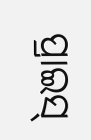ପ୍ରାଇସ୍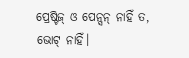ପ୍ରେଷ୍ଟିଜ୍ ଓ ପେନ୍ସନ୍ ନାହିଁ ତ, ଭୋଟ୍ ନାହିଁ।